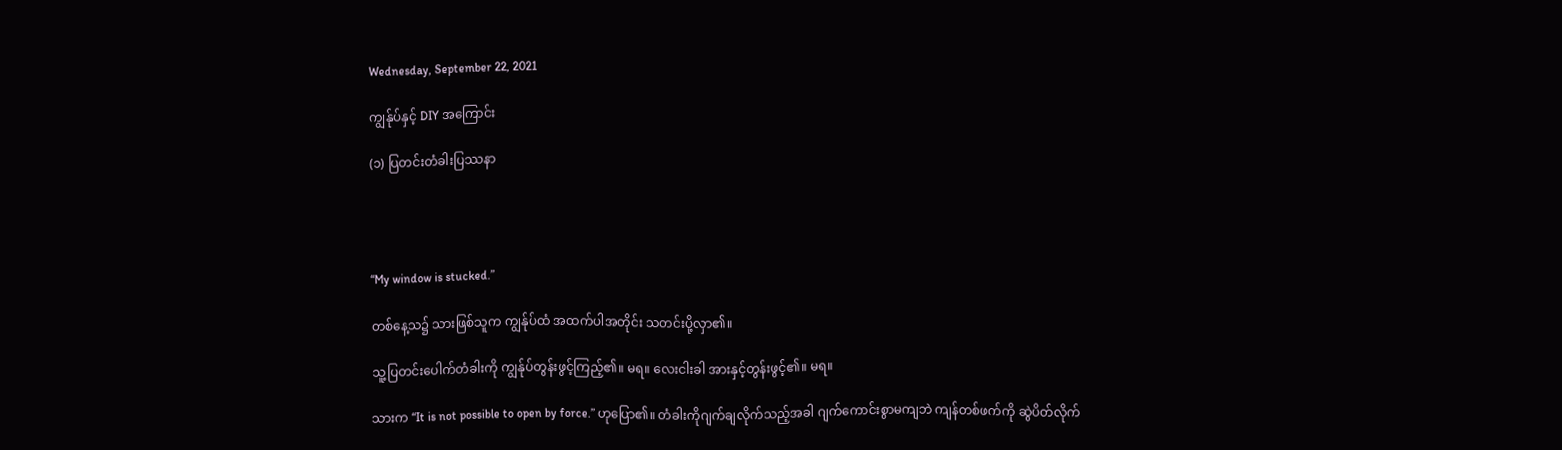Wednesday, September 22, 2021

ကျွန်ုပ်နှင့် DIY အကြောင်း

(၁) ပြတင်းတံခါးပြဿနာ




“My window is stucked.”

တစ်နေ့သ၌ သားဖြစ်သူက ကျွန်ုပ်ထံ အထက်ပါအတိုင်း သတင်းပို့လှာ၏။

သူ့ပြတင်းပေါက်တံခါးကို ကျွန်ုပ်တွန်းဖွင့်ကြည့်၏။ မရ။ လေးငါးခါ အားနှင့်တွန်းဖွင့်၏။ မရ။

သားက “It is not possible to open by force.” ဟုပြော၏။ တံခါးကိုဂျက်ချလိုက်သည့်အခါ ဂျက်ကောင်းစွာမကျဘဲ ကျန်တစ်ဖက်ကို ဆွဲပိတ်လိုက်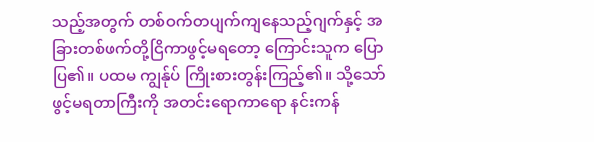သည့်အတွက် တစ်ဝက်တပျက်ကျနေသည့်ဂျက်နှင့် အခြားတစ်ဖက်တို့ငြိကာဖွင့်မရတော့ ကြောင်းသူက ပြောပြ၏။ ပထမ ကျွန်ုပ် ကြိုးစားတွန်းကြည့်၏။ သို့သော် ဖွင့်မရတာကြီးကို အတင်းရောကာရော နင်းကန်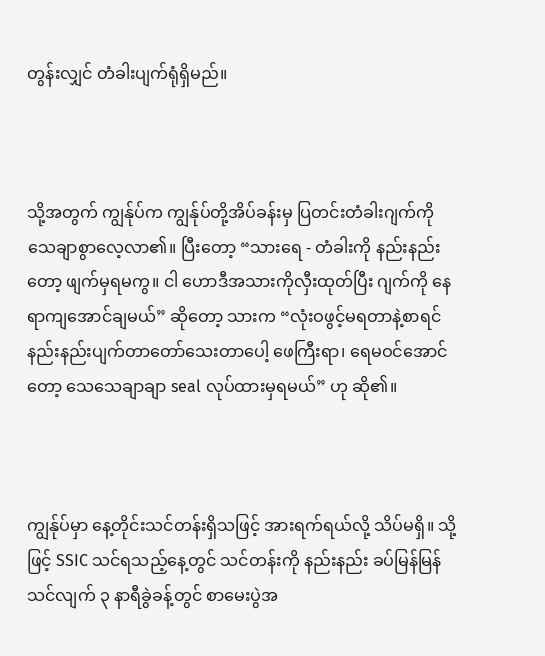တွန်းလျှင် တံခါးပျက်ရုံရှိမည်။



သို့အတွက် ကျွန်ုပ်က ကျွန်ုပ်တို့အိပ်ခန်းမှ ပြတင်းတံခါးဂျက်ကို သေချာစွာလေ့လာ၏။ ပြီးတော့ “သားရေ - တံခါးကို နည်းနည်းတော့ ဖျက်မှရမကွ။ ငါ ဟောဒီအသားကိုလှီးထုတ်ပြီး ဂျက်ကို နေရာကျအောင်ချမယ်” ဆိုတော့ သားက “လုံးဝဖွင့်မရတာနဲ့စာရင် နည်းနည်းပျက်တာတော်သေးတာပေါ့ ဖေကြီးရာ၊ ရေမဝင်အောင်တော့ သေသေချာချာ seal လုပ်ထားမှရမယ်” ဟု ဆို၏။



ကျွန်ုပ်မှာ နေ့တိုင်းသင်တန်းရှိသဖြင့် အားရက်ရယ်လို့ သိပ်မရှိ။ သို့ဖြင့် SSIC သင်ရသည့်နေ့တွင် သင်တန်းကို နည်းနည်း ခပ်မြန်မြန်သင်လျက် ၃ နာရီခွဲခန့်တွင် စာမေးပွဲအ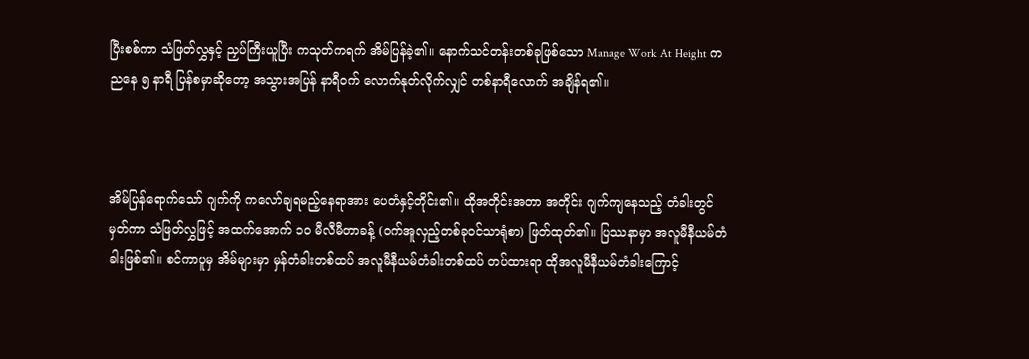ပြီးစစ်ကာ သံဖြတ်လွှနှင့် ညှပ်ကြီးယူပြီး ကသုတ်ကရက် အိမ်ပြန်ခဲ့၏။ နောက်သင်တန်းတစ်ခုဖြစ်သော Manage Work At Height က ညနေ ၅ နာရီ ပြန်စမှာဆိုတော့ အသွားအပြန် နာရီဝက် လောက်နုတ်လိုက်လျှင် တစ်နာရီလောက် အချိန်ရ၏။



အိမ်ပြန်ရောက်သော် ဂျက်ကို ကလော်ချရမည့်နေရာအား ပေတံနှင့်တိုင်း၏။ ထိုအတိုင်းအတာ အတိုင်း ဂျက်ကျနေသည့် တံခါးတွင်မှတ်ကာ သံဖြတ်လွှဖြင့် အထက်အောက် ၁၀ မီလီမီတာခန့် (ဝက်အူလှည့်တစ်ခုဝင်သာရုံစာ) ဖြတ်ထုတ်၏။ ပြဿနာမှာ အလူမီနီယမ်တံခါးဖြစ်၏။ စင်ကာပူမှ အိမ်များမှာ မှန်တံခါးတစ်ထပ် အလူမီနီယမ်တံခါးတစ်ထပ် တပ်ထားရာ ထိုအလူမီနီယမ်တံခါးကြောင့်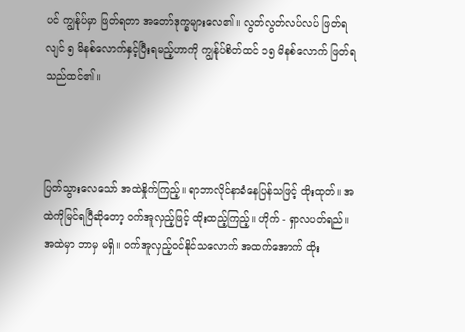ပင် ကျွန်ုပ်မှာ ဖြတ်ရတာ အတော်ဒုက္ခများလေ၏။ လွတ်လွတ်လပ်လပ် ဖြတ်ရ လျင် ၅ မိနစ်လောက်နှင့်ပြီးရမည့်ဟာကို ကျွန်ုပ်စိတ်ထင် ၁၅ မိနစ်လောက် ဖြတ်ရသည်ထင်၏။



ပြတ်သွားလေသော် အထဲနှိုက်ကြည့်။ ရာဘာလိုင်နာခံနေပြန်သဖြင့် ထိုးထုတ်။ အထဲကိုမြင်ရပြီဆိုတော့ ဝက်အူလှည့်ဖြင့် ထိုးထည့်ကြည့်။ ဟိုက် - ရှာလပတ်ရည်။ အထဲမှာ ဘာမှ မရှိ။ ဝက်အူလှည့်ဝင်နိုင်သလောက် အထက်အောက် ထိုး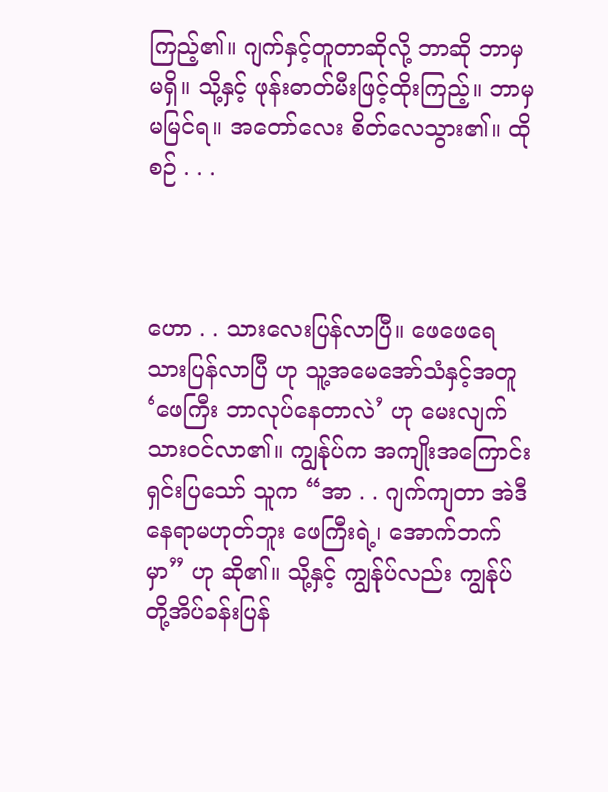ကြည့်၏။ ဂျက်နှင့်တူတာဆိုလို့ ဘာဆို ဘာမှမရှိ။ သို့နှင့် ဖုန်းဓာတ်မီးဖြင့်ထိုးကြည့်။ ဘာမှ မမြင်ရ။ အတော်လေး စိတ်လေသွား၏။ ထိုစဉ် . . .



ဟော . . သားလေးပြန်လာပြီ။ ဖေဖေရေ သားပြန်လာပြီ ဟု သူ့အမေအော်သံနှင့်အတူ ‘ဖေကြီး ဘာလုပ်နေတာလဲ’ ဟု မေးလျက် သားဝင်လာ၏။ ကျွန်ုပ်က အကျိုးအကြောင်းရှင်းပြသော် သူက “အာ . . ဂျက်ကျတာ အဲဒီနေရာမဟုတ်ဘူး ဖေကြီးရဲ့၊ အောက်ဘက်မှာ” ဟု ဆို၏။ သို့နှင့် ကျွန်ုပ်လည်း ကျွန်ုပ်တို့အိပ်ခန်းပြန်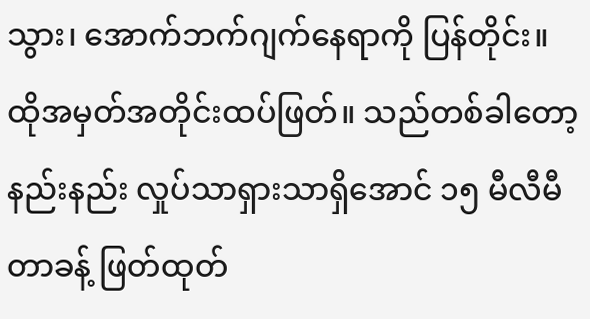သွား၊ အောက်ဘက်ဂျက်နေရာကို ပြန်တိုင်း။ ထိုအမှတ်အတိုင်းထပ်ဖြတ်။ သည်တစ်ခါတော့ နည်းနည်း လှုပ်သာရှားသာရှိအောင် ၁၅ မီလီမီတာခန့် ဖြတ်ထုတ်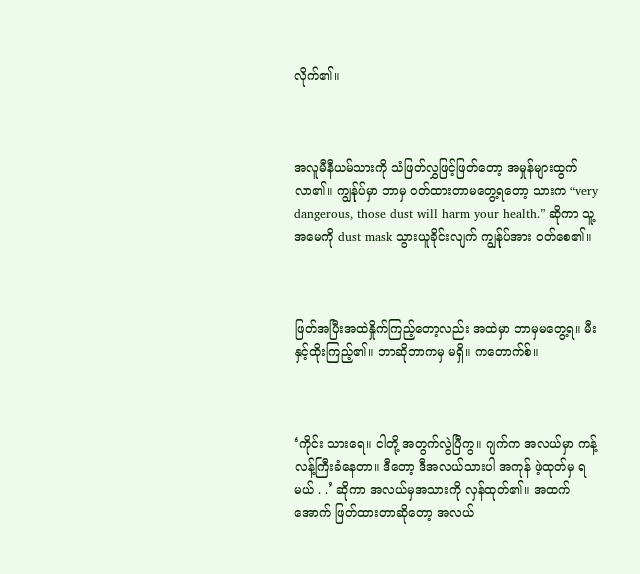လိုက်၏။



အလူမီနီယမ်သားကို သံဖြတ်လွှဖြင့်ဖြတ်တော့ အမှုန်များထွက်လာ၏။ ကျွန်ုပ်မှာ ဘာမှ ဝတ်ထားတာမတွေ့ရတော့ သားက “very dangerous, those dust will harm your health.” ဆိုကာ သူ့အမေကို dust mask သွားယူခိုင်းလျက် ကျွန်ုပ်အား ဝတ်စေ၏။



ဖြတ်အပြီးအထဲနှိုက်ကြည့်တော့လည်း အထဲမှာ ဘာမှမတွေ့ရ။ မီးနှင့်ထိုးကြည့်၏။ ဘာဆိုဘာကမှ မရှိ။ ကတောက်စ်။



‘ကိုင်း သားရေ။ ငါတို့ အတွက်လွဲပြီကွ။ ဂျက်က အလယ်မှာ ကန့်လန့်ကြီးခံနေတာ။ ဒီတော့ ဒီအလယ်သားပါ အကုန် ဖဲ့ထုတ်မှ ရမယ် . .’ ဆိုကာ အလယ်မှအသားကို လှန်ထုတ်၏။ အထက်အောက် ဖြတ်ထားတာဆိုတော့ အလယ်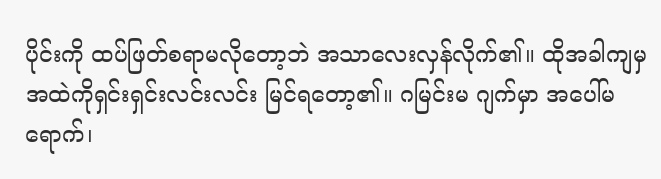ပိုင်းကို ထပ်ဖြတ်စရာမလိုတော့ဘဲ အသာလေးလှန်လိုက်၏။ ထိုအခါကျမှ အထဲကိုရှင်းရှင်းလင်းလင်း မြင်ရတော့၏။ ဂမြင်းမ ဂျက်မှာ အပေါ်မရောက်၊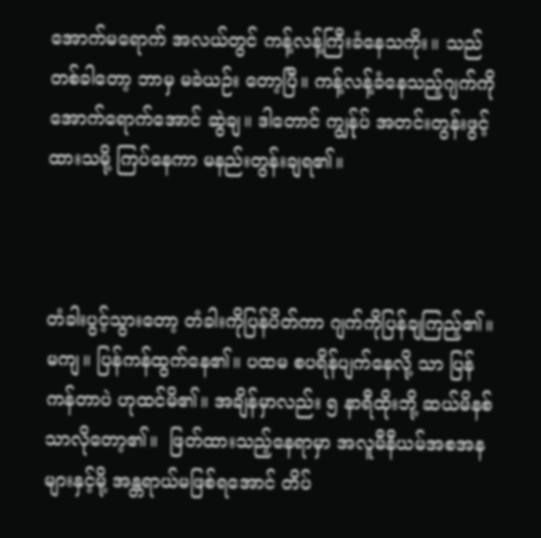အောက်မရောက် အလယ်တွင် ကန့်လန့်ကြီးခံနေသကိုး။ သည်တစ်ခါတော့ ဘာမှ မခဲယဉ်း တော့ပြီ။ ကန့်လန့်ခံနေသည့်ဂျက်ကို အောက်ရောက်အောင် ဆွဲချ။ ဒါတောင် ကျွန်ုပ် အတင်းတွန်းဖွင့် ထားသမို့ ကြပ်နေကာ မနည်းတွန်းချရ၏။



တံခါးပွင့်သွားတော့ တံခါးကိုပြန်ပိတ်ကာ ဂျက်ကိုပြန်ချကြည့်၏။ မကျ။ ပြန်ကန်ထွက်နေ၏။ ပထမ စပရိန်ပျက်နေလို့ သာ ပြန်ကန်တာပဲ ဟုထင်မိ၏။ အချိန်မှာလည်း ၅ နာရီထိုးဘို့ ဆယ်မိနစ်သာလိုတော့၏။  ဖြတ်ထားသည့်နေရာမှာ အလူမီနီယမ်အစအနများနှင့်မို့ အန္တရာယ်မဖြစ်ရအောင် တိပ်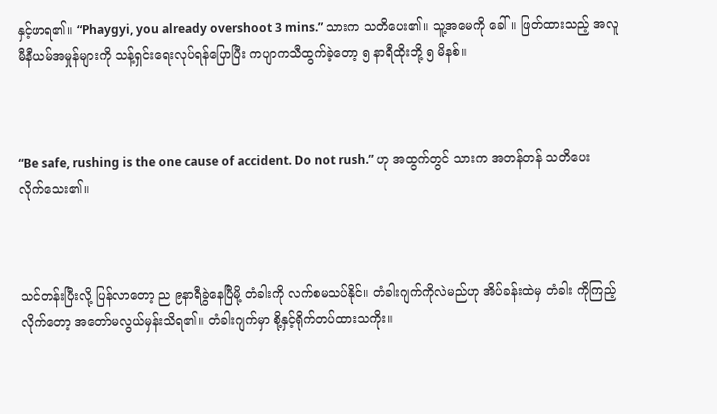နှင့်ဖာရ၏။ “Phaygyi, you already overshoot 3 mins.” သားက သတိပေး၏။ သူ့အမေကို ခေါ်။ ဖြတ်ထားသည့် အလူမီနီယမ်အမှုန်များကို သန့်ရှင်းရေးလုပ်ရန်ပြောပြီး ကပျာကသီထွက်ခဲ့တော့ ၅ နာရီထိုးဘို့ ၅ မိနစ်။



“Be safe, rushing is the one cause of accident. Do not rush.” ဟု အထွက်တွင် သားက အတန်တန် သတိပေးလိုက်သေး၏။



သင်တန်းပြီးလို့ ပြန်လာတော့ ည ၉နာရီခွဲနေပြီမို့ တံခါးကို လက်စမသပ်နိုင်။ တံခါးဂျက်ကိုလဲမည်ဟု အိပ်ခန်းထဲမှ တံခါး ကိုကြည့်လိုက်တော့ အတော်မလွယ်မှန်းသိရ၏။ တံခါးဂျက်မှာ စို့နှင့်ရိုက်တပ်ထားသကိုး။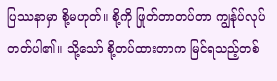ပြဿနာမှာ စို့မဟုတ်။ စို့ကို ဖြုတ်တာတပ်တာ ကျွန်ုပ်လုပ်တတ်ပါ၏။ သို့သော် စို့တပ်ထားတာက မြင်ရသည့်တစ်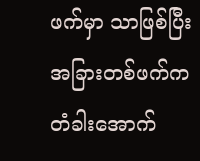ဖက်မှာ သာဖြစ်ပြီး အခြားတစ်ဖက်က တံခါးအောက်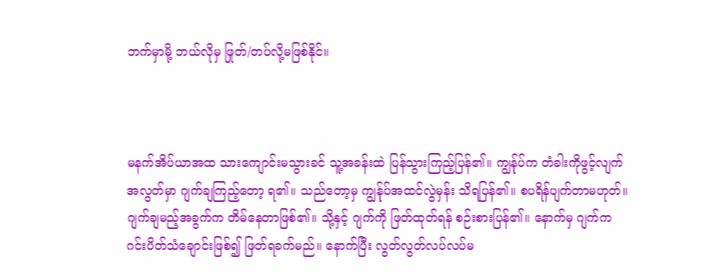ဘက်မှာမို့ ဘယ်လိုမှ ဖြုတ်/တပ်လို့မဖြစ်နိုင်။



မနက်အိပ်ယာအထ သားကျောင်းမသွားခင် သူ့အခန်းထဲ ပြန်သွားကြည့်ပြန်၏။ ကျွန်ုပ်က တံခါးကိုဖွင့်လျက် အလွတ်မှာ ဂျက်ချကြည့်တော့ ရ၏။ သည်တော့မှ ကျွန်ုပ်အထင်လွဲမှန်း သိရပြန်၏။ စပရိန်ပျက်တာမဟုတ်။ ဂျက်ချမည့်အခွက်က တိမ်နေတာဖြစ်၏။ သို့နှင့် ဂျက်ကို ဖြတ်ထုတ်ရန် စဉ်းစားပြန်၏။ နောက်မှ ဂျက်က ဂင်းပိတ်သံချောင်းဖြစ်၍ ဖြတ်ရခက်မည်။ နောက်ပြီး လွတ်လွတ်လပ်လပ်မ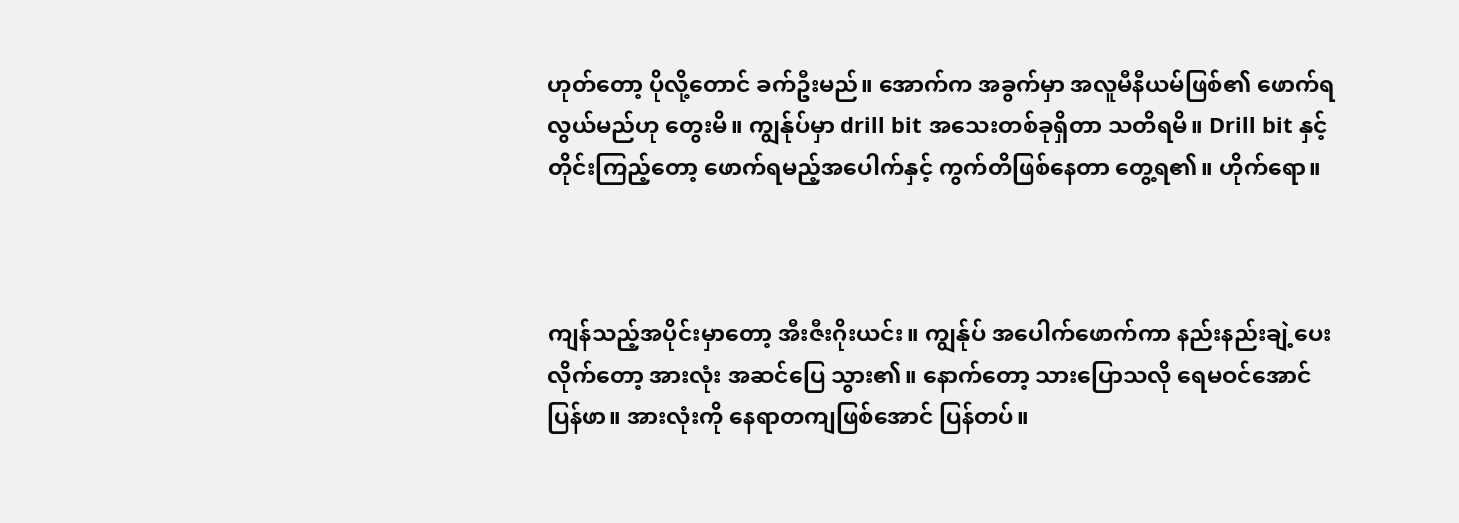ဟုတ်တော့ ပိုလို့တောင် ခက်ဦးမည်။ အောက်က အခွက်မှာ အလူမီနီယမ်ဖြစ်၏ ဖောက်ရလွယ်မည်ဟု တွေးမိ။ ကျွန်ုပ်မှာ drill bit အသေးတစ်ခုရှိတာ သတိရမိ။ Drill bit နှင့် တိုင်းကြည့်တော့ ဖောက်ရမည့်အပေါက်နှင့် ကွက်တိဖြစ်နေတာ တွေ့ရ၏။ ဟိုက်ရော။



ကျန်သည့်အပိုင်းမှာတော့ အီးဇီးဂိုးယင်း။ ကျွန်ုပ် အပေါက်ဖောက်ကာ နည်းနည်းချဲ့ပေးလိုက်တော့ အားလုံး အဆင်ပြေ သွား၏။ နောက်တော့ သားပြောသလို ရေမဝင်အောင် ပြန်ဖာ။ အားလုံးကို နေရာတကျဖြစ်အောင် ပြန်တပ်။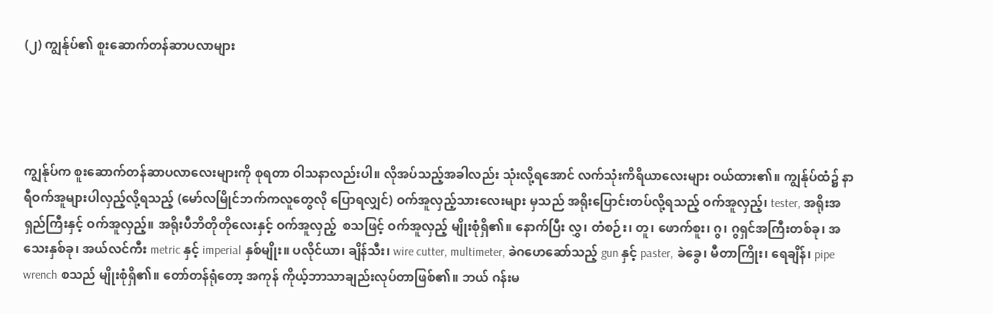(၂) ကျွန်ုပ်၏ စူးဆောက်တန်ဆာပလာများ




ကျွန်ုပ်က စူးဆောက်တန်ဆာပလာလေးများကို စုရတာ ဝါသနာလည်းပါ။ လိုအပ်သည့်အခါလည်း သုံးလို့ရအောင် လက်သုံးကိရိယာလေးများ ဝယ်ထား၏။ ကျွန်ုပ်ထံ၌ နာရီဝက်အူများပါလှည့်လို့ရသည့် (မော်လမြိုင်ဘက်ကလူတွေလို ပြောရလျှင်) ဝက်အူလှည့်သားလေးများ မှသည် အရိုးပြောင်းတပ်လို့ရသည့် ဝက်အူလှည့်၊ tester, အရိုးအရှည်ကြီးနှင့် ဝက်အူလှည့်။ အရိုးပီဘိတိုတိုလေးနှင့် ဝက်အူလှည့်  စသဖြင့် ဝက်အူလှည့် မျိုးစုံရှိ၏။ နောက်ပြီး လွှ၊ တံစဉ်း၊ တူ၊ ဖောက်စူး၊ ဂွ၊ ဂွရှင်အကြီးတစ်ခု၊ အသေးနှစ်ခု၊ အယ်လင်ကီး metric နှင့် imperial နှစ်မျိုး။ ပလိုင်ယာ၊ ချိန်သီး၊ wire cutter, multimeter, ခဲဂဟေဆော်သည့် gun နှင့် paster, ခဲခွေ၊ မီတာကြိုး၊ ရေချိန်၊ pipe wrench စသည် မျိုးစုံရှိ၏။ တော်တန်ရုံတော့ အကုန် ကိုယ့်ဘာသာချည်းလုပ်တာဖြစ်၏။ ဘယ် ဂန်းမ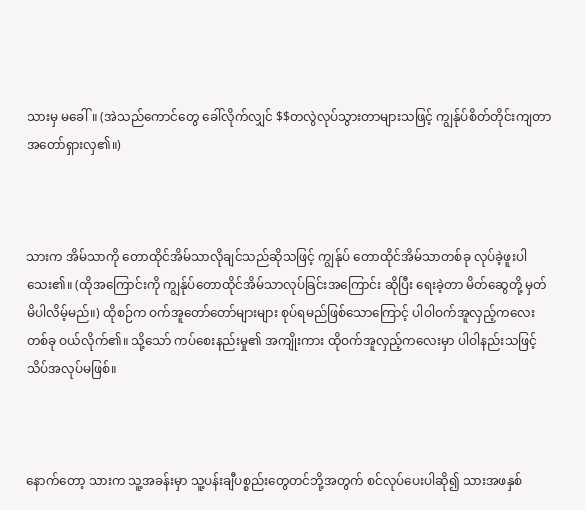သားမှ မခေါ်။ (အဲသည်ကောင်တွေ ခေါ်လိုက်လျှင် $$တလွဲလုပ်သွားတာများသဖြင့် ကျွန်ုပ်စိတ်တိုင်းကျတာ အတော်ရှားလှ၏။)



သားက အိမ်သာကို တောထိုင်အိမ်သာလိုချင်သည်ဆိုသဖြင့် ကျွန်ုပ် တောထိုင်အိမ်သာတစ်ခု လုပ်ခဲ့ဖူးပါသေး၏။ (ထိုအကြောင်းကို ကျွန်ုပ်တောထိုင်အိမ်သာလုပ်ခြင်းအကြောင်း ဆိုပြီး ရေးခဲ့တာ မိတ်ဆွေတို့ မှတ်မိပါလိမ့်မည်။) ထိုစဉ်က ဝက်အူတော်တော်များများ စုပ်ရမည်ဖြစ်သောကြောင့် ပါဝါဝက်အူလှည့်ကလေးတစ်ခု ဝယ်လိုက်၏။ သို့သော် ကပ်စေးနည်းမှု၏ အကျိုးကား ထိုဝက်အူလှည့်ကလေးမှာ ပါဝါနည်းသဖြင့် သိပ်အလုပ်မဖြစ်။



နောက်တော့ သားက သူ့အခန်းမှာ သူ့ပန်းချီပစ္စည်းတွေတင်ဘို့အတွက် စင်လုပ်ပေးပါဆို၍ သားအဖနှစ်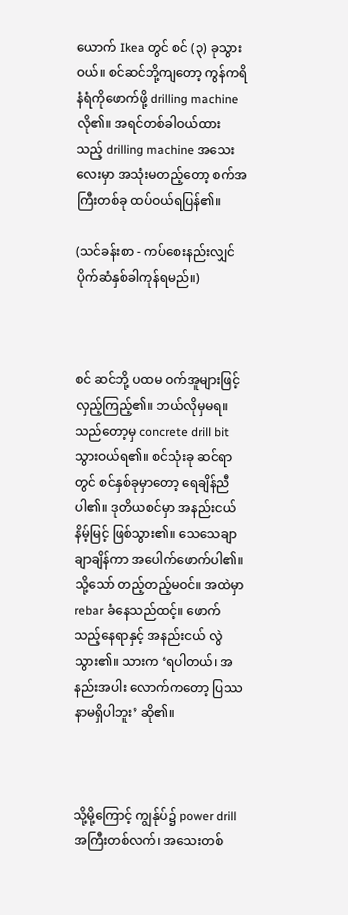ယောက် Ikea တွင် စင် (၃) ခုသွားဝယ်။ စင်ဆင်ဘို့ကျတော့ ကွန်ကရိနံရံကိုဖောက်ဖို့ drilling machine လို၏။ အရင်တစ်ခါဝယ်ထား သည့် drilling machine အသေးလေးမှာ အသုံးမတည့်တော့ စက်အကြီးတစ်ခု ထပ်ဝယ်ရပြန်၏။

(သင်ခန်းစာ - ကပ်စေးနည်းလျှင် ပိုက်ဆံနှစ်ခါကုန်ရမည်။)



စင် ဆင်ဘို့ ပထမ ဝက်အူများဖြင့်လှည့်ကြည့်၏။ ဘယ်လိုမှမရ။ သည်တော့မှ concrete drill bit သွားဝယ်ရ၏။ စင်သုံးခု ဆင်ရာတွင် စင်နှစ်ခုမှာတော့ ရေချိန်ညီပါ၏။ ဒုတိယစင်မှာ အနည်းငယ်နိမ့်မြင့် ဖြစ်သွား၏။ သေသေချာချာချိန်ကာ အပေါက်ဖောက်ပါ၏။ သို့သော် တည့်တည့်မဝင်။ အထဲမှာ rebar ခံနေသည်ထင့်။ ဖောက်သည့်နေရာနှင့် အနည်းငယ် လွဲသွား၏။ သားက ‘ရပါတယ်၊ အနည်းအပါး လောက်ကတော့ ပြဿနာမရှိပါဘူး’ ဆို၏။



သို့မို့ကြောင့် ကျွန်ုပ်၌ power drill အကြီးတစ်လက်၊ အသေးတစ်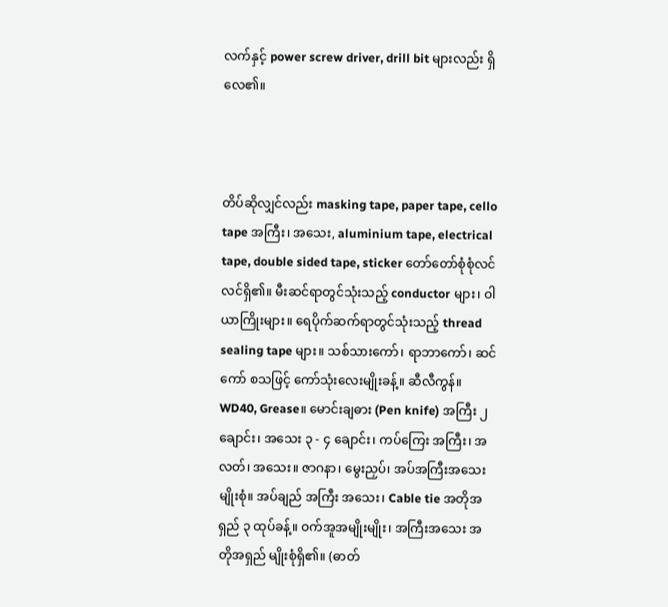လက်နှင့် power screw driver, drill bit များလည်း ရှိလေ၏။



တိပ်ဆိုလျှင်လည်း masking tape, paper tape, cello tape အကြီး၊ အသေး, aluminium tape, electrical tape, double sided tape, sticker တော်တော်စုံစုံလင်လင်ရှိ၏။ မီးဆင်ရာတွင်သုံးသည့် conductor များ၊ ဝါယာကြိုးများ။ ရေပိုက်ဆက်ရာတွင်သုံးသည့် thread sealing tape များ။ သစ်သားကော်၊ ရာဘာကော်၊ ဆင်ကော် စသဖြင့် ကော်သုံးလေးမျိုးခန့်။ ဆီလီကွန်။ WD40, Grease။ မောင်းချဓား (Pen knife) အကြီး ၂ ချောင်း၊ အသေး ၃ - ၄ ချောင်း၊ ကပ်ကြေး အကြီး၊ အလတ်၊ အသေး။ ဇာဂနာ၊ မွေးညှပ်၊ အပ်အကြီးအသေးမျိုးစုံ။ အပ်ချည် အကြီး အသေး၊ Cable tie အတိုအရှည် ၃ ထုပ်ခန့်။ ဝက်အူအမျိုးမျိုး၊ အကြီးအသေး အတိုအရှည် မျိုးစုံရှိ၏။ (ဓာတ်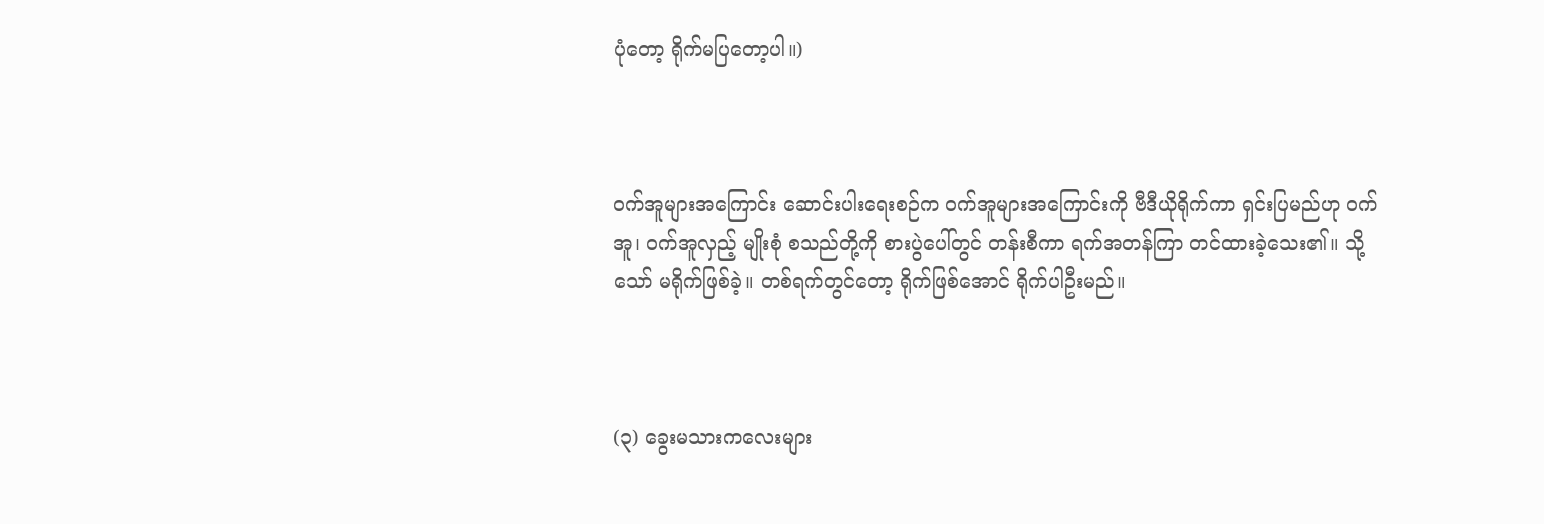ပုံတော့ ရိုက်မပြတော့ပါ။)



ဝက်အူများအကြောင်း ဆောင်းပါးရေးစဉ်က ဝက်အူများအကြောင်းကို ဗီဒီယိုရိုက်ကာ ရှင်းပြမည်ဟု ဝက်အူ၊ ဝက်အူလှည့် မျိုးစုံ စသည်တို့ကို စားပွဲပေါ်တွင် တန်းစီကာ ရက်အတန်ကြာ တင်ထားခဲ့သေး၏။ သို့သော် မရိုက်ဖြစ်ခဲ့။ တစ်ရက်တွင်တော့ ရိုက်ဖြစ်အောင် ရိုက်ပါဦးမည်။



(၃) ခွေးမသားကလေးများ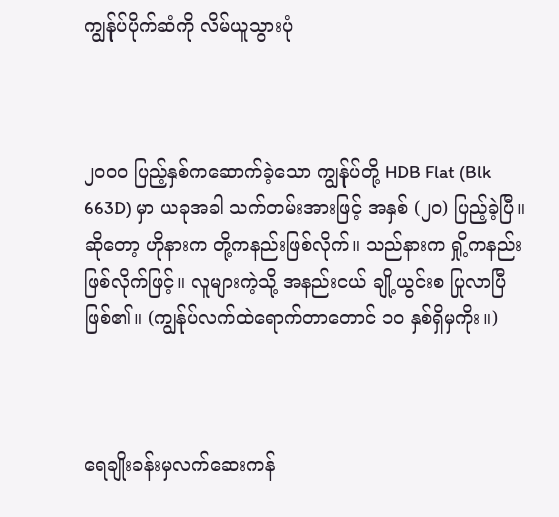ကျွန်ုပ်ပိုက်ဆံကို လိမ်ယူသွားပုံ



၂၀၀၀ ပြည့်နှစ်ကဆောက်ခဲ့သော ကျွန်ုပ်တို့ HDB Flat (Blk 663D) မှာ ယခုအခါ သက်တမ်းအားဖြင့် အနှစ် (၂၀) ပြည့်ခဲ့ပြီ။ ဆိုတော့ ဟိုနားက တို့ကနည်းဖြစ်လိုက်။ သည်နားက ရှို့ကနည်းဖြစ်လိုက်ဖြင့်။ လူများကဲ့သို့ အနည်းငယ် ချို့ယွင်းစ ပြုလာပြီဖြစ်၏။ (ကျွန်ုပ်လက်ထဲရောက်တာတောင် ၁၀ နှစ်ရှိမှကိုး။)



ရေချိုးခန်းမှလက်ဆေးကန်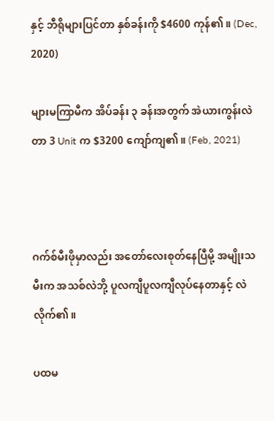နှင့် ဘီရိုများပြင်တာ နှစ်ခန်းကို $4600 ကုန်၏။ (Dec, 2020)

များမကြာမီက အိပ်ခန်း ၃ ခန်းအတွက် အဲယားကွန်းလဲတာ 3 Unit က $3200 ကျော်ကျ၏။ (Feb, 2021)



ဂက်စ်မီးဖိုမှာလည်း အတော်လေးစုတ်နေပြီမို့ အမျိုးသမီးက အသစ်လဲဘို့ ပူလကျီပူလကျီလုပ်နေတာနှင့် လဲလိုက်၏။

ပထမ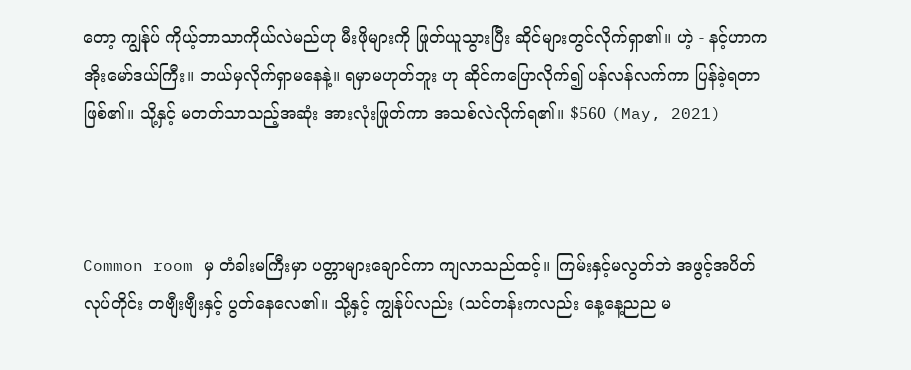တော့ ကျွန်ုပ် ကိုယ့်ဘာသာကိုယ်လဲမည်ဟု မီးဖိုများကို ဖြုတ်ယူသွားပြီး ဆိုင်များတွင်လိုက်ရှာ၏။ ဟဲ့ - နင့်ဟာက အိုးမော်ဒယ်ကြီး။ ဘယ်မှလိုက်ရှာမနေနဲ့။ ရမှာမဟုတ်ဘူး ဟု ဆိုင်ကပြောလိုက်၍ ပန်လန်လက်ကာ ပြန်ခဲ့ရတာဖြစ်၏။ သို့နှင့် မတတ်သာသည့်အဆုံး အားလုံးဖြုတ်ကာ အသစ်လဲလိုက်ရ၏။ $560 (May, 2021)



Common room မှ တံခါးမကြီးမှာ ပတ္တာများချောင်ကာ ကျလာသည်ထင့်။ ကြမ်းနှင့်မလွတ်ဘဲ အဖွင့်အပိတ်လုပ်တိုင်း တဗျီးဗျီးနှင့် ပွတ်နေလေ၏။ သို့နှင့် ကျွန်ုပ်လည်း (သင်တန်းကလည်း နေ့နေ့ညည မ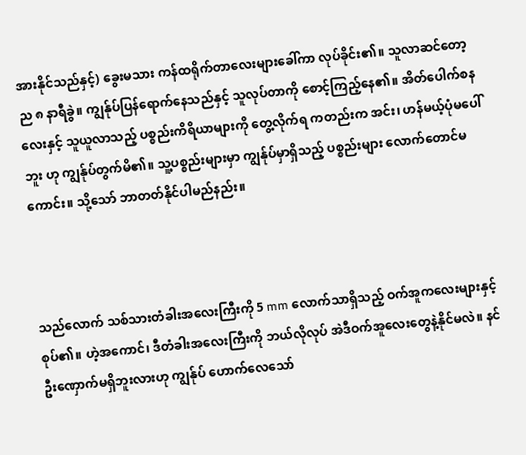အားနိုင်သည်နှင့်) ခွေးမသား ကန်ထရိုက်တာလေးများခေါ်ကာ လုပ်ခိုင်း၏။ သူလာဆင်တော့ ည ၈ နာရီခွဲ။ ကျွန်ုပ်ပြန်ရောက်နေသည်နှင့် သူလုပ်တာကို စောင့်ကြည့်နေ၏။ အိတ်ပေါက်စနလေးနှင့် သူယူလာသည့် ပစ္စည်းကိရိယာများကို တွေ့လိုက်ရ ကတည်းက အင်း၊ ဟန်မယ့်ပုံမပေါ်ဘူး ဟု ကျွန်ုပ်တွက်မိ၏။ သူ့ပစ္စည်းများမှာ ကျွန်ုပ်မှာရှိသည့် ပစ္စည်းများ လောက်တောင်မကောင်း။ သို့သော် ဘာတတ်နိုင်ပါမည်နည်း။



သည်လောက် သစ်သားတံခါးအလေးကြီးကို 5 mm လောက်သာရှိသည့် ဝက်အူကလေးများနှင့် စုပ်၏။ ဟဲ့အကောင်၊ ဒီတံခါးအလေးကြီးကို ဘယ်လိုလုပ် အဲဒီဝက်အူလေးတွေနဲ့နိုင်မလဲ။ နင်ဦးဏှောက်မရှိဘူးလားဟု ကျွန်ုပ် ဟောက်လေသော်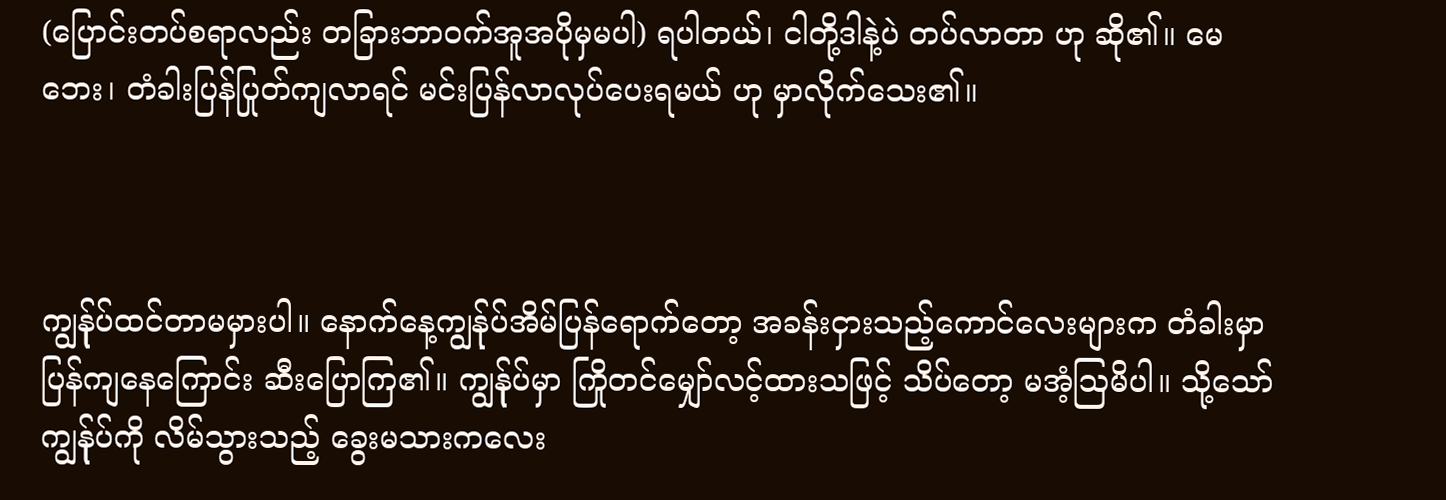(ပြောင်းတပ်စရာလည်း တခြားဘာဝက်အူအပိုမှမပါ) ရပါတယ်၊ ငါတို့ဒါနဲ့ပဲ တပ်လာတာ ဟု ဆို၏။ မေဘေး၊ တံခါးပြန်ပြုတ်ကျလာရင် မင်းပြန်လာလုပ်ပေးရမယ် ဟု မှာလိုက်သေး၏။



ကျွန်ုပ်ထင်တာမမှားပါ။ နောက်နေ့ကျွန်ုပ်အိမ်ပြန်ရောက်တော့ အခန်းငှားသည့်ကောင်လေးများက တံခါးမှာ ပြန်ကျနေကြောင်း ဆီးပြောကြ၏။ ကျွန်ုပ်မှာ ကြိုတင်မျှော်လင့်ထားသဖြင့် သိပ်တော့ မအံ့ဩမိပါ။ သို့သော် ကျွန်ုပ်ကို လိမ်သွားသည့် ခွေးမသားကလေး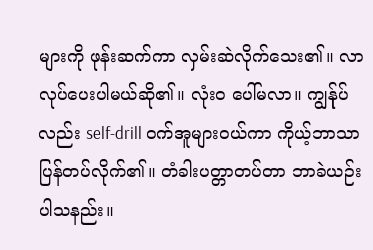များကို ဖုန်းဆက်ကာ လှမ်းဆဲလိုက်သေး၏။ လာလုပ်ပေးပါမယ်ဆို၏။ လုံးဝ ပေါ်မလာ။ ကျွန်ုပ်လည်း self-drill ဝက်အူများဝယ်ကာ ကိုယ့်ဘာသာ ပြန်တပ်လိုက်၏။ တံခါးပတ္တာတပ်တာ ဘာခဲယဉ်း ပါသနည်း။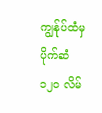ကျွန်ုပ်ထံမှ ပိုက်ဆံ ၁၂၀ လိမ်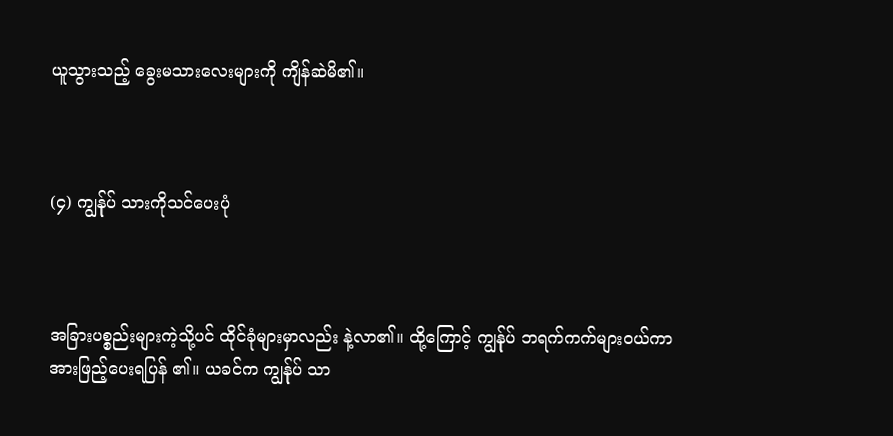ယူသွားသည့် ခွေးမသားလေးများကို ကျိန်ဆဲမိ၏။



(၄) ကျွန်ုပ် သားကိုသင်ပေးပုံ



အခြားပစ္စည်းများကဲ့သို့ပင် ထိုင်ခုံများမှာလည်း နဲ့လာ၏။ ထို့ကြောင့် ကျွန်ုပ် ဘရက်ကက်များဝယ်ကာ အားဖြည့်ပေးရပြန် ၏။ ယခင်က ကျွန်ုပ် သာ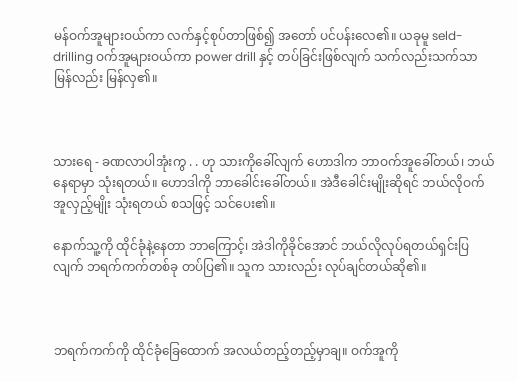မန်ဝက်အူများဝယ်ကာ လက်နှင့်စုပ်တာဖြစ်၍ အတော် ပင်ပန်းလေ၏။ ယခုမူ seld-drilling ဝက်အူများဝယ်ကာ power drill နှင့် တပ်ခြင်းဖြစ်လျက် သက်လည်းသက်သာ မြန်လည်း မြန်လှ၏။



သားရေ - ခဏလာပါအုံးကွ . . ဟု သားကိုခေါ်လျက် ဟောဒါက ဘာဝက်အူခေါ်တယ်၊ ဘယ်နေရာမှာ သုံးရတယ်။ ဟောဒါကို ဘာခေါင်းခေါ်တယ်။ အဲဒီခေါင်းမျိုးဆိုရင် ဘယ်လိုဝက်အူလှည့်မျိုး သုံးရတယ် စသဖြင့် သင်ပေး၏။

နောက်သူ့ကို ထိုင်ခုံနဲ့နေတာ ဘာကြောင့်၊ အဲဒါကိုခိုင်အောင် ဘယ်လိုလုပ်ရတယ်ရှင်းပြလျက် ဘရက်ကက်တစ်ခု တပ်ပြ၏။ သူက သားလည်း လုပ်ချင်တယ်ဆို၏။



ဘရက်ကက်ကို ထိုင်ခုံခြေထောက် အလယ်တည့်တည့်မှာချ။ ဝက်အူကို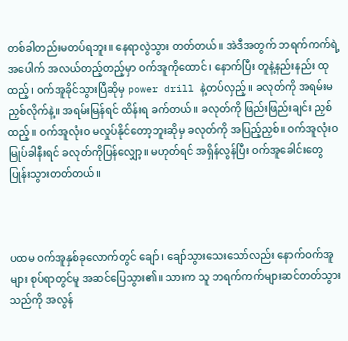တစ်ခါတည်းမတပ်ရဘူး။ နေရာလွဲသွား တတ်တယ်။ အဲဒီအတွက် ဘရက်ကက်ရဲ့အပေါက် အလယ်တည့်တည့်မှာ ဝက်အူကိုထောင်၊ နောက်ပြီး တူနဲ့နည်းနည်း ထုထည့်၊ ဝက်အူခိုင်သွားပြီဆိုမှ power drill နဲ့တပ်လှည့်။ ခလုတ်ကို အရမ်းမညှစ်လိုက်နဲ့။ အရမ်းမြန်ရင် ထိန်းရ ခက်တယ်။ ခလုတ်ကို ဖြည်းဖြည်းချင်း ညှစ်ထည့်။ ဝက်အူလုံးဝ မလှုပ်နိုင်တော့ဘူးဆိုမှ ခလုတ်ကို အပြည့်ညှစ်။ ဝက်အူလုံးဝ မြုပ်ခါနီးရင် ခလုတ်ကိုပြန်လျှော့။ မဟုတ်ရင် အရှိန်လွန်ပြီး ဝက်အူခေါင်းတွေ ပြုန်းသွားတတ်တယ်။



ပထမ ဝက်အူနှစ်ခုလောက်တွင် ချော်၊ ချော်သွားသေးသော်လည်း နောက်ဝက်အူများ စုပ်ရာတွင်မူ အဆင်ပြေသွား၏။ သားက သူ ဘရက်ကက်များဆင်တတ်သွားသည်ကို အလွန်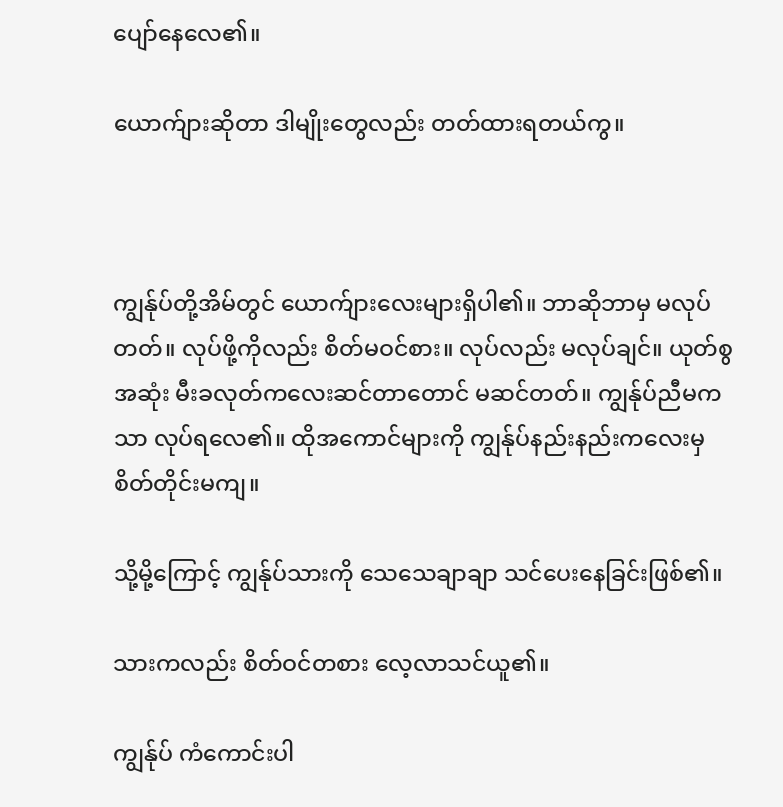ပျော်နေလေ၏။

ယောက်ျားဆိုတာ ဒါမျိုးတွေလည်း တတ်ထားရတယ်ကွ။



ကျွန်ုပ်တို့အိမ်တွင် ယောက်ျားလေးများရှိပါ၏။ ဘာဆိုဘာမှ မလုပ်တတ်။ လုပ်ဖို့ကိုလည်း စိတ်မဝင်စား။ လုပ်လည်း မလုပ်ချင်။ ယုတ်စွအဆုံး မီးခလုတ်ကလေးဆင်တာတောင် မဆင်တတ်။ ကျွန်ုပ်ညီမကသာ လုပ်ရလေ၏။ ထိုအကောင်များကို ကျွန်ုပ်နည်းနည်းကလေးမှ စိတ်တိုင်းမကျ။

သို့မို့ကြောင့် ကျွန်ုပ်သားကို သေသေချာချာ သင်ပေးနေခြင်းဖြစ်၏။

သားကလည်း စိတ်ဝင်တစား လေ့လာသင်ယူ၏။

ကျွန်ုပ် ကံကောင်းပါ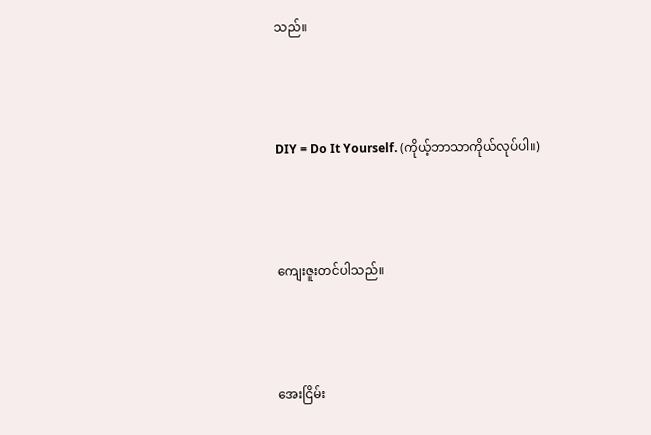သည်။



DIY = Do It Yourself. (ကိုယ့်ဘာသာကိုယ်လုပ်ပါ။)



ကျေးဇူးတင်ပါသည်။



အေးငြိမ်း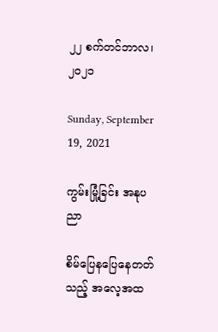၂၂ စက်တင်ဘာလ၊ ၂၀၂၁

Sunday, September 19, 2021

ကွမ်းမြုံ့ခြင်း အနုပညာ

စိမ်ပြေနပြေနေတတ်သည့် အလေ့အထ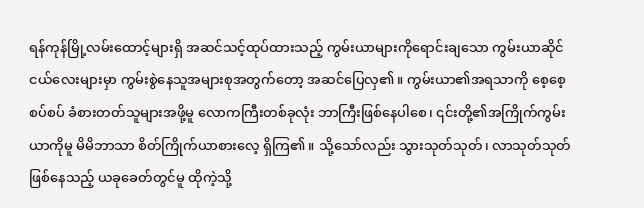ရန်ကုန်မြို့လမ်းထောင့်များရှိ အဆင်သင့်ထုပ်ထားသည့် ကွမ်းယာများကိုရောင်းချသော ကွမ်းယာဆိုင်ငယ်လေးများမှာ ကွမ်းစွဲနေသူအများစုအတွက်တော့ အဆင်ပြေလှ၏။ ကွမ်းယာ၏အရသာကို စေ့စေ့စပ်စပ် ခံစားတတ်သူများအဖို့မူ လောကကြီးတစ်ခုလုံး ဘာကြီးဖြစ်နေပါစေ၊ ၎င်းတို့၏အကြိုက်ကွမ်းယာကိုမူ မိမိဘာသာ စိတ်ကြိုက်ယာစားလေ့ ရှိကြ၏။ သို့သော်လည်း သွားသုတ်သုတ်၊ လာသုတ်သုတ် ဖြစ်နေသည့် ယခုခေတ်တွင်မူ ထိုကဲ့သို့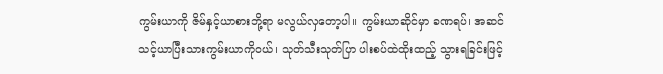ကွမ်းယာကို ဇိမ်နှင့်ယာစားဘို့ရာ မလွယ်လှတော့ပါ။ ကွမ်းယာဆိုင်မှာ ခဏရပ်၊ အဆင်သင့်ယာပြီးသားကွမ်းယာကိုဝယ်၊ သုတ်သီးသုတ်ပြာ ပါးစပ်ထဲထိုးထည့် သွားရခြင်းဖြင့်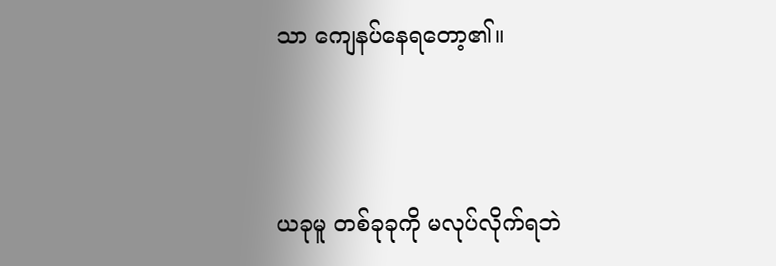သာ ကျေနပ်နေရတော့၏။



ယခုမူ တစ်ခုခုကို မလုပ်လိုက်ရဘဲ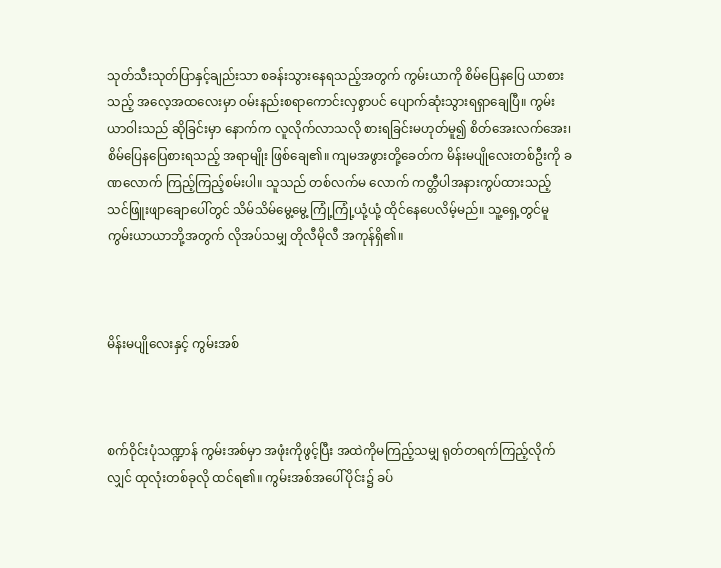သုတ်သီးသုတ်ပြာနှင့်ချည်းသာ စခန်းသွားနေရသည့်အတွက် ကွမ်းယာကို စိမ်ပြေနပြေ ယာစားသည့် အလေ့အထလေးမှာ ဝမ်းနည်းစရာကောင်းလှစွာပင် ပျောက်ဆုံးသွားရရှာချေပြီ။ ကွမ်းယာဝါးသည် ဆိုခြင်းမှာ နောက်က လူလိုက်လာသလို စားရခြင်းမဟုတ်မူ၍ စိတ်အေးလက်အေး၊ စိမ်ပြေနပြေစားရသည့် အရာမျိုး ဖြစ်ချေ၏။ ကျမအဖွားတို့ခေတ်က မိန်းမပျိုလေးတစ်ဦးကို ခဏလောက် ကြည့်ကြည့်စမ်းပါ။ သူသည် တစ်လက်မ လောက် ကတ္တီပါအနားကွပ်ထားသည့် သင်ဖြူးဖျာချောပေါ်တွင် သိမ်သိမ်မွေ့မွေ့ ကြုံ့ကြုံ့ယုံ့ယုံ့ ထိုင်နေပေလိမ့်မည်။ သူ့ရှေ့တွင်မူ ကွမ်းယာယာဘို့အတွက် လိုအပ်သမျှ တိုလီမိုလီ အကုန်ရှိ၏။



မိန်းမပျိုလေးနှင့် ကွမ်းအစ်



စက်ဝိုင်းပုံသဏ္ဍာန် ကွမ်းအစ်မှာ အဖုံးကိုဖွင့်ပြီး အထဲကိုမကြည့်သမျှ ရုတ်တရက်ကြည့်လိုက်လျှင် ထုလုံးတစ်ခုလို ထင်ရ၏။ ကွမ်းအစ်အပေါ်ပိုင်း၌ ခပ်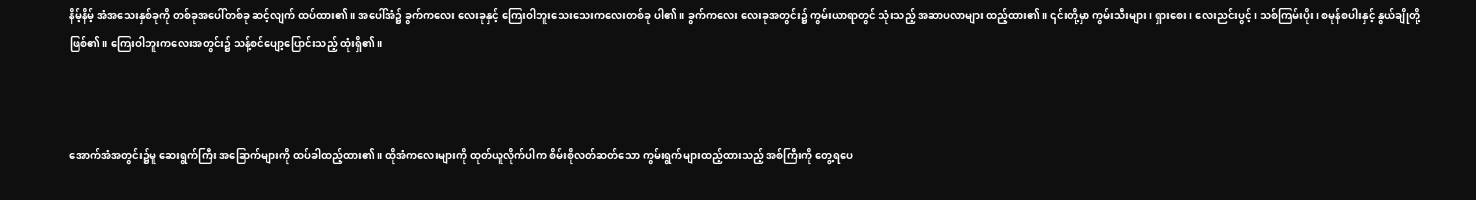နိမ့်နိမ့် အံအသေးနှစ်ခုကို တစ်ခုအပေါ်တစ်ခု ဆင့်လျက် ထပ်ထား၏။ အပေါ်အံ၌ ခွက်ကလေး လေးခုနှင့် ကြေးဝါဘူးသေးသေးကလေးတစ်ခု ပါ၏။ ခွက်ကလေး လေးခုအတွင်း၌ ကွမ်းယာရာတွင် သုံးသည့် အဆာပလာများ ထည့်ထား၏။ ၎င်းတို့မှာ ကွမ်းသီးများ၊ ရှားစေး၊ လေးညင်းပွင့်၊ သစ်ကြမ်းပိုး၊ စမုန်စပါးနှင့် နွယ်ချိုတို့ ဖြစ်၏။ ကြေးဝါဘူးကလေးအတွင်း၌ သန့်စင်ပျော့ပြောင်းသည့် ထုံးရှိ၏။



အောက်အံအတွင်း၌မူ ဆေးရွက်ကြီး အခြောက်များကို ထပ်ခါထည့်ထား၏။ ထိုအံကလေးများကို ထုတ်ယူလိုက်ပါက စိမ်းစိုလတ်ဆတ်သော ကွမ်းရွက်များထည့်ထားသည့် အစ်ကြီးကို တွေ့ရပေ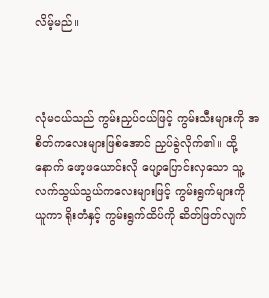လိမ့်မည်။



လုံမငယ်သည် ကွမ်းညှပ်ငယ်ဖြင့် ကွမ်းသီးများကို အစိတ်ကလေးများဖြစ်အောင် ညှပ်ခွဲလိုက်၏။ ထို့နောက် ဖော့ဖယောင်းလို ပျော့ပြောင်းလှသော သူ့လက်သွယ်သွယ်ကလေးများဖြင့် ကွမ်းရွက်များကို ယူကာ ရိုးတံနှင့် ကွမ်းရွက်ထိပ်ကို ဆိတ်ဖြတ်လျက်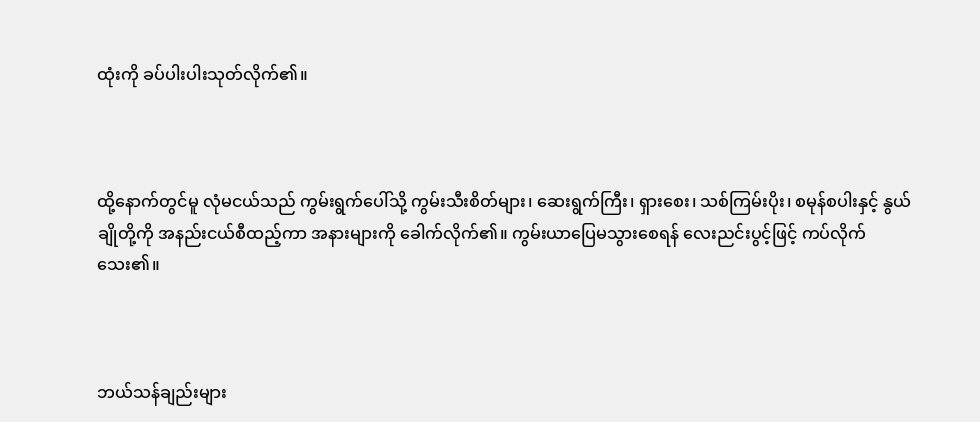ထုံးကို ခပ်ပါးပါးသုတ်လိုက်၏။



ထို့နောက်တွင်မူ လုံမငယ်သည် ကွမ်းရွက်ပေါ်သို့ ကွမ်းသီးစိတ်များ၊ ဆေးရွက်ကြီး၊ ရှားစေး၊ သစ်ကြမ်းပိုး၊ စမုန်စပါးနှင့် နွယ်ချိုတို့ကို အနည်းငယ်စီထည့်ကာ အနားများကို ခေါက်လိုက်၏။ ကွမ်းယာပြေမသွားစေရန် လေးညင်းပွင့်ဖြင့် ကပ်လိုက်သေး၏။



ဘယ်သန်ချည်းများ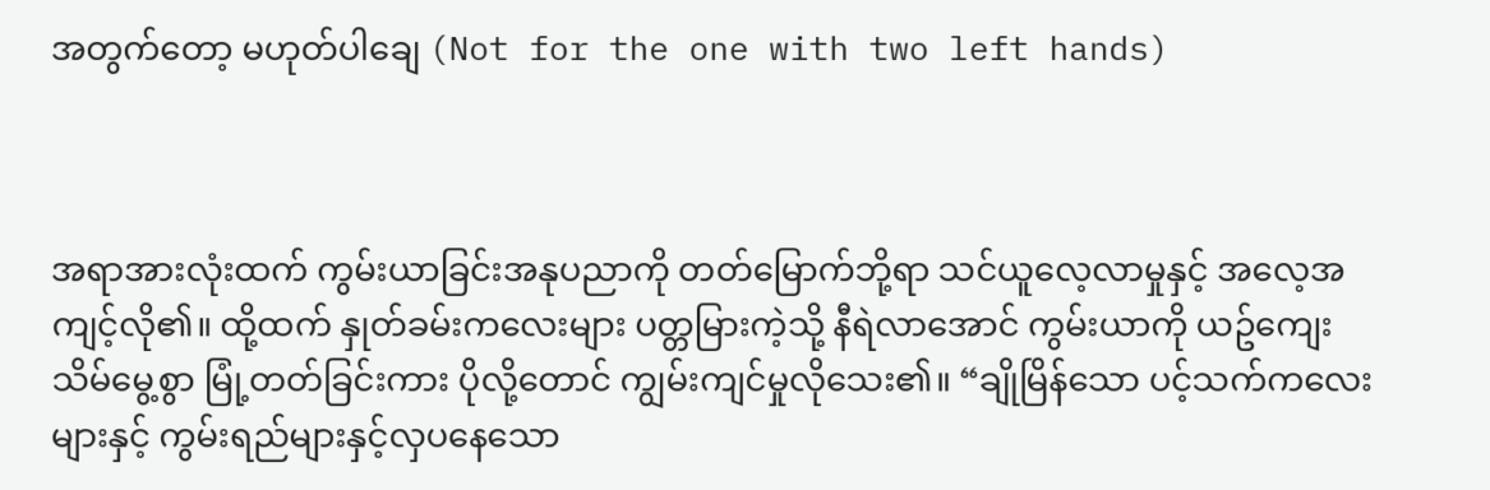အတွက်တော့ မဟုတ်ပါချေ (Not for the one with two left hands)



အရာအားလုံးထက် ကွမ်းယာခြင်းအနုပညာကို တတ်မြောက်ဘို့ရာ သင်ယူလေ့လာမှုနှင့် အလေ့အကျင့်လို၏။ ထို့ထက် နှုတ်ခမ်းကလေးများ ပတ္တမြားကဲ့သို့ နီရဲလာအောင် ကွမ်းယာကို ယဥ်ကျေးသိမ်မွေ့စွာ မြုံ့တတ်ခြင်းကား ပိုလို့တောင် ကျွမ်းကျင်မှုလိုသေး၏။ “ချိုမြိန်သော ပင့်သက်ကလေးများနှင့် ကွမ်းရည်များနှင့်လှပနေသော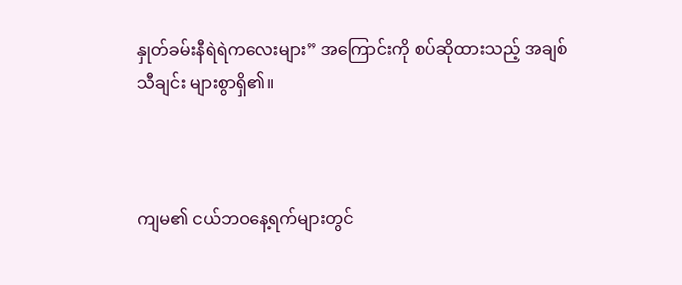နှုတ်ခမ်းနီရဲရဲကလေးများ” အကြောင်းကို စပ်ဆိုထားသည့် အချစ်သီချင်း များစွာရှိ၏။



ကျမ၏ ငယ်ဘဝနေ့ရက်များတွင်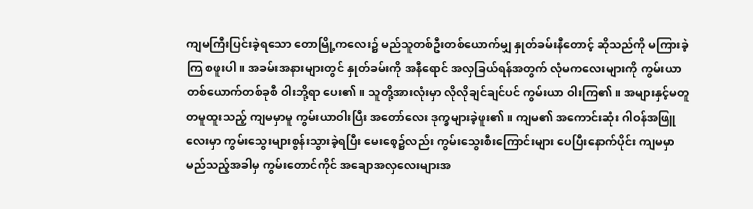ကျမကြီးပြင်းခဲ့ရသော တောမြို့ကလေး၌ မည်သူတစ်ဦးတစ်ယောက်မျှ နှုတ်ခမ်းနီတောင့် ဆိုသည်ကို မကြားခဲ့ကြ စဖူးပါ။ အခမ်းအနားများတွင် နှုတ်ခမ်းကို အနီရောင် အလှခြယ်ရန်အတွက် လုံမကလေးများကို ကွမ်းယာတစ်ယောက်တစ်ခုစီ ဝါးဘို့ရာ ပေး၏။ သူတို့အားလုံးမှာ လိုလိုချင်ချင်ပင် ကွမ်းယာ ဝါးကြ၏။ အများနှင့်မတူ တမူထူးသည့် ကျမမှာမူ ကွမ်းယာဝါးပြီး အတော်လေး ဒုက္ခများခဲ့ဖူး၏။ ကျမ၏ အကောင်းဆုံး ဂါဝန်အဖြူလေးမှာ ကွမ်းသွေးများစွန်းသွားခဲ့ရပြီး မေးစေ့၌လည်း ကွမ်းသွေးစီးကြောင်းများ ပေပြီးနောက်ပိုင်း ကျမမှာ မည်သည့်အခါမှ ကွမ်းတောင်ကိုင် အချောအလှလေးများအ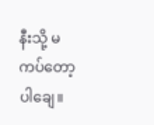နီးသို့ မကပ်တော့ပါချေ။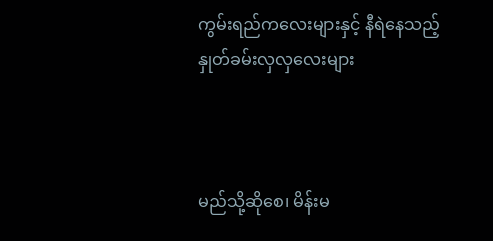ကွမ်းရည်ကလေးများနှင့် နီရဲနေသည့် နှုတ်ခမ်းလှလှလေးများ



မည်သို့ဆိုစေ၊ မိန်းမ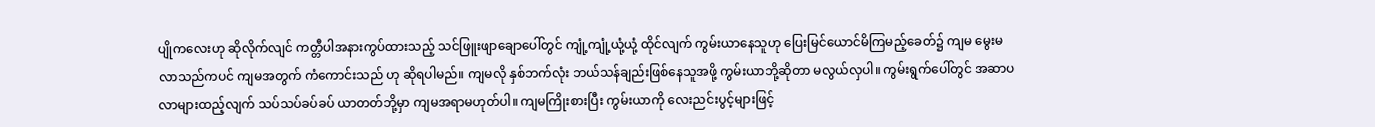ပျိုကလေးဟု ဆိုလိုက်လျင် ကတ္တီပါအနားကွပ်ထားသည့် သင်ဖြူးဖျာချောပေါ်တွင် ကျုံ့ကျုံ့ယုံ့ယုံ့ ထိုင်လျက် ကွမ်းယာနေသူဟု ပြေးမြင်ယောင်မိကြမည့်ခေတ်၌ ကျမ မွေးမလာသည်ကပင် ကျမအတွက် ကံကောင်းသည် ဟု ဆိုရပါမည်။ ကျမလို နှစ်ဘက်လုံး ဘယ်သန်ချည်းဖြစ်နေသူအဖို့ ကွမ်းယာဘို့ဆိုတာ မလွယ်လှပါ။ ကွမ်းရွက်ပေါ်တွင် အဆာပလာများထည့်လျက် သပ်သပ်ခပ်ခပ် ယာတတ်ဘို့မှာ ကျမအရာမဟုတ်ပါ။ ကျမကြိုးစားပြီး ကွမ်းယာကို လေးညင်းပွင့်များဖြင့်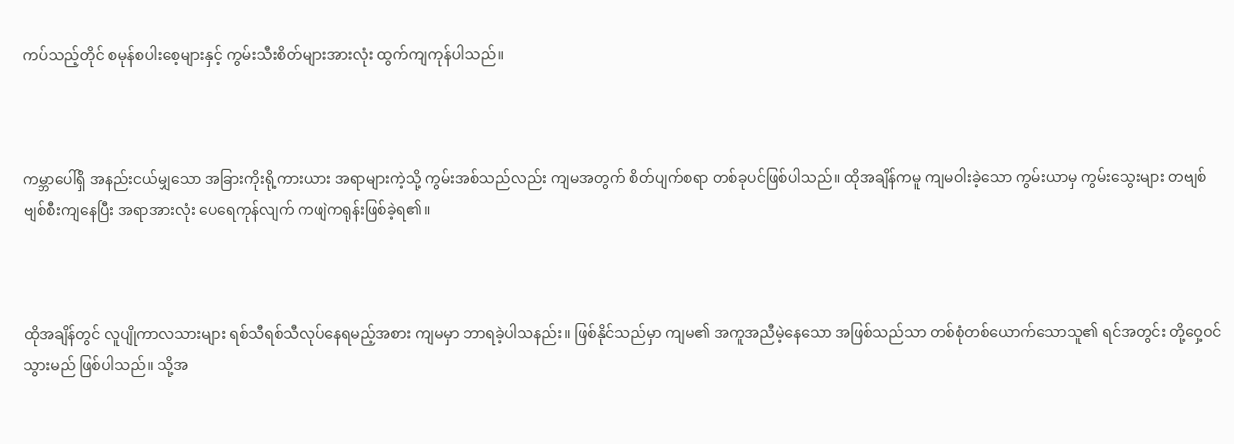ကပ်သည့်တိုင် စမုန်စပါးစေ့များနှင့် ကွမ်းသီးစိတ်များအားလုံး ထွက်ကျကုန်ပါသည်။



ကမ္ဘာပေါ်ရှိ အနည်းငယ်မျှသော အခြားကိုးရို့ကားယား အရာများကဲ့သို့ ကွမ်းအစ်သည်လည်း ကျမအတွက် စိတ်ပျက်စရာ တစ်ခုပင်ဖြစ်ပါသည်။ ထိုအချိန်ကမူ ကျမဝါးခဲ့သော ကွမ်းယာမှ ကွမ်းသွေးများ တဗျစ်ဗျစ်စီးကျနေပြီး အရာအားလုံး ပေရေကုန်လျက် ကဖျဲကရုန်းဖြစ်ခဲ့ရ၏။



ထိုအချိန်တွင် လူပျိုကာလသားများ ရစ်သီရစ်သီလုပ်နေရမည့်အစား ကျမမှာ ဘာရခဲ့ပါသနည်း။ ဖြစ်နိုင်သည်မှာ ကျမ၏ အကူအညီမဲ့နေသော အဖြစ်သည်သာ တစ်စုံတစ်ယောက်သောသူ၏ ရင်အတွင်း တို့ဝှေ့ဝင်သွားမည် ဖြစ်ပါသည်။ သို့အ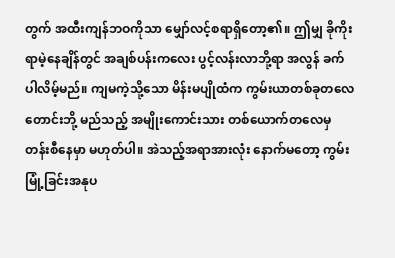တွက် အထီးကျန်ဘဝကိုသာ မျှော်လင့်စရာရှိတော့၏။ ဤမျှ ခိုကိုးရာမဲ့နေချိန်တွင် အချစ်ပန်းကလေး ပွင့်လန်းလာဘို့ရာ အလွန် ခက်ပါလိမ့်မည်။ ကျမကဲ့သို့သော မိန်းမပျိုထံက ကွမ်းယာတစ်ခုတလေတောင်းဘို့ မည်သည့် အမျိုးကောင်းသား တစ်ယောက်တလေမှ တန်းစီနေမှာ မဟုတ်ပါ။ အဲသည့်အရာအားလုံး နောက်မတော့ ကွမ်းမြုံ့ခြင်းအနုပ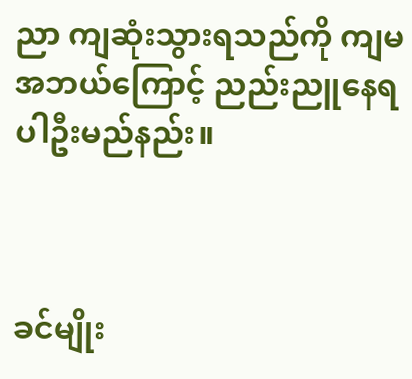ညာ ကျဆုံးသွားရသည်ကို ကျမ အဘယ်ကြောင့် ညည်းညူနေရပါဦးမည်နည်း။



ခင်မျိုး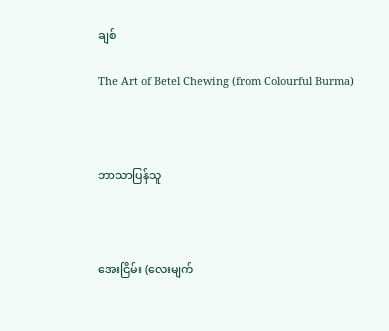ချစ်

The Art of Betel Chewing (from Colourful Burma)



ဘာသာပြန်သူ



အေးငြိမ်း (လေးမျက်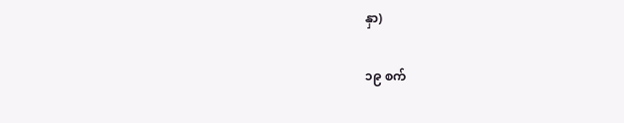နှာ)

၁၉ စက်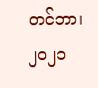တင်ဘာ၊ ၂၀၂၁